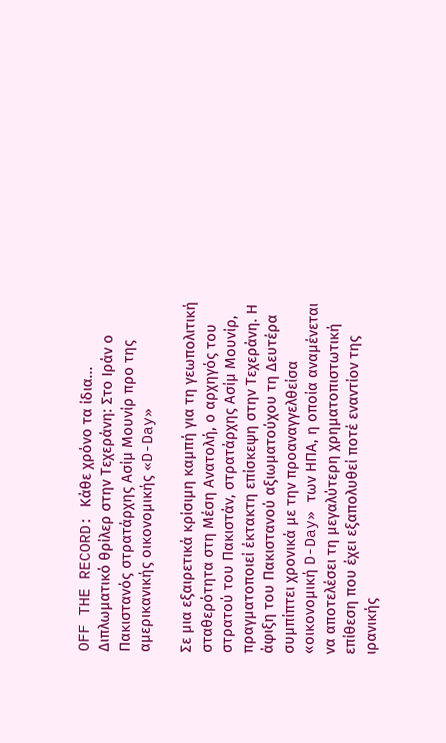OFF THE RECORD: Κάθε χρόνο τα ίδια...
Διπλωματικό θρίλερ στην Τεχεράνη: Στο Ιράν ο Πακιστανός στρατάρχης Ασίμ Μουνίρ προ της αμερικανικής οικονομικής «D-Day»

Σε μια εξαιρετικά κρίσιμη καμπή για τη γεωπολιτική σταθερότητα στη Μέση Ανατολή, ο αρχηγός του στρατού του Πακιστάν, στρατάρχης Ασίμ Μουνίρ, πραγματοποιεί έκτακτη επίσκεψη στην Τεχεράνη. Η άφιξη του Πακιστανού αξιωματούχου τη Δευτέρα συμπίπτει χρονικά με την προαναγγελθείσα «οικονομική D-Day» των ΗΠΑ, η οποία αναμένεται να αποτελέσει τη μεγαλύτερη χρηματοπιστωτική επίθεση που έχει εξαπολυθεί ποτέ εναντίον της ιρανικής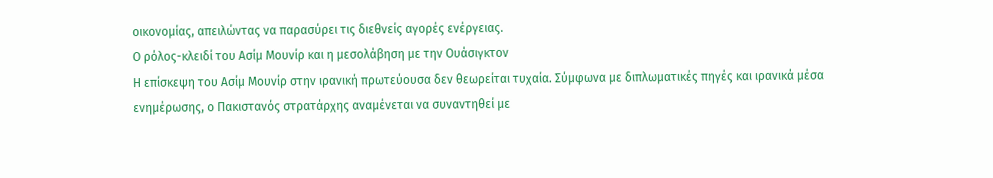οικονομίας, απειλώντας να παρασύρει τις διεθνείς αγορές ενέργειας.
Ο ρόλος-κλειδί του Ασίμ Μουνίρ και η μεσολάβηση με την Ουάσιγκτον
Η επίσκεψη του Ασίμ Μουνίρ στην ιρανική πρωτεύουσα δεν θεωρείται τυχαία. Σύμφωνα με διπλωματικές πηγές και ιρανικά μέσα ενημέρωσης, ο Πακιστανός στρατάρχης αναμένεται να συναντηθεί με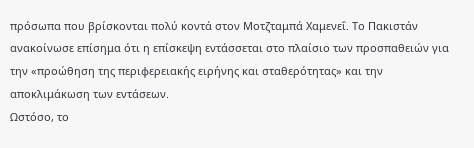πρόσωπα που βρίσκονται πολύ κοντά στον Μοτζταμπά Χαμενεΐ. Το Πακιστάν ανακοίνωσε επίσημα ότι η επίσκεψη εντάσσεται στο πλαίσιο των προσπαθειών για την «προώθηση της περιφερειακής ειρήνης και σταθερότητας» και την αποκλιμάκωση των εντάσεων.
Ωστόσο, το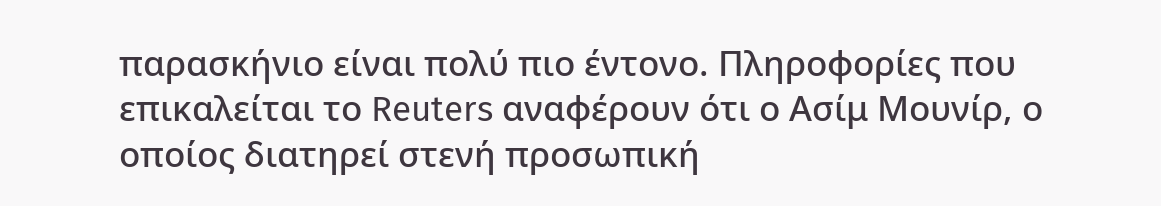παρασκήνιο είναι πολύ πιο έντονο. Πληροφορίες που επικαλείται το Reuters αναφέρουν ότι ο Ασίμ Μουνίρ, ο οποίος διατηρεί στενή προσωπική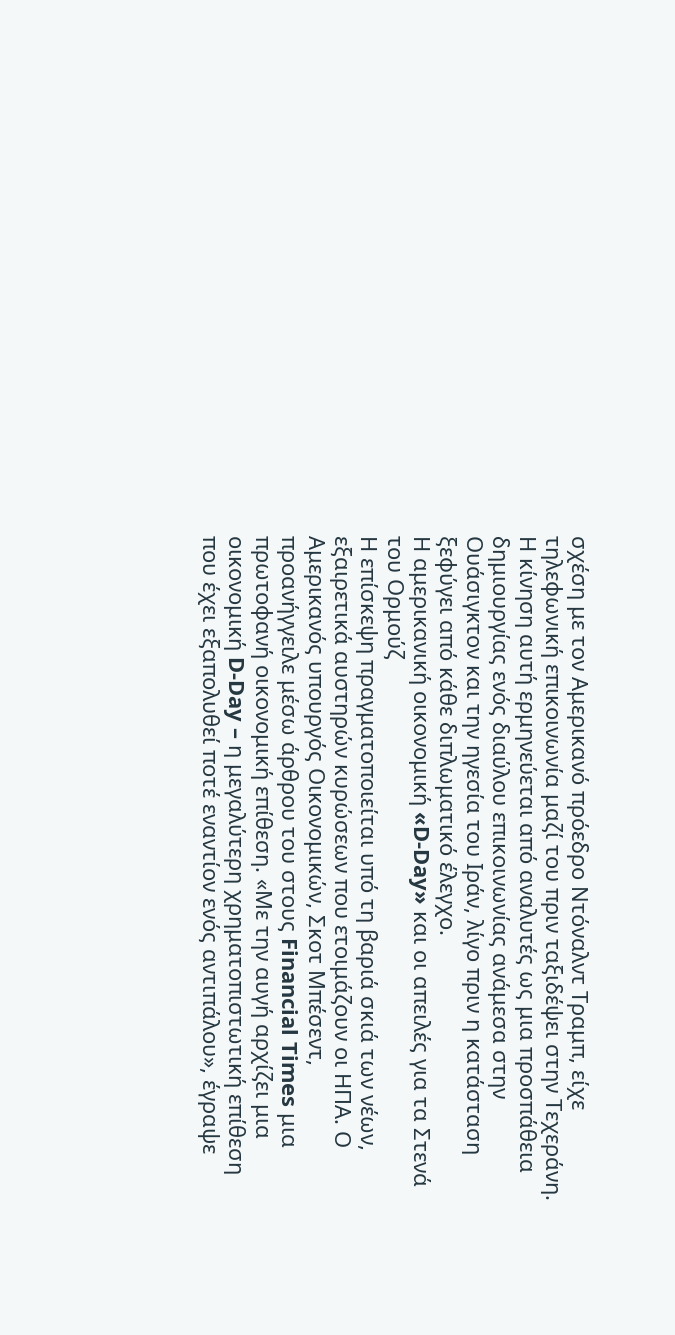σχέση με τον Αμερικανό πρόεδρο Ντόναλντ Τραμπ, είχε τηλεφωνική επικοινωνία μαζί του πριν ταξιδέψει στην Τεχεράνη. Η κίνηση αυτή ερμηνεύεται από αναλυτές ως μια προσπάθεια δημιουργίας ενός διαύλου επικοινωνίας ανάμεσα στην Ουάσιγκτον και την ηγεσία του Ιράν, λίγο πριν η κατάσταση ξεφύγει από κάθε διπλωματικό έλεγχο.
Η αμερικανική οικονομική «D-Day» και οι απειλές για τα Στενά του Ορμούζ
Η επίσκεψη πραγματοποιείται υπό τη βαριά σκιά των νέων, εξαιρετικά αυστηρών κυρώσεων που ετοιμάζουν οι ΗΠΑ. Ο Αμερικανός υπουργός Οικονομικών, Σκοτ Μπέσεντ, προανήγγειλε μέσω άρθρου του στους Financial Times μια πρωτοφανή οικονομική επίθεση. «Με την αυγή αρχίζει μια οικονομική D-Day – η μεγαλύτερη χρηματοπιστωτική επίθεση που έχει εξαπολυθεί ποτέ εναντίον ενός αντιπάλου», έγραψε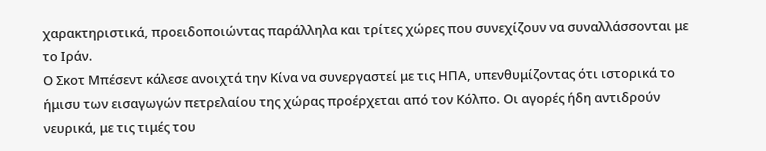χαρακτηριστικά, προειδοποιώντας παράλληλα και τρίτες χώρες που συνεχίζουν να συναλλάσσονται με το Ιράν.
Ο Σκοτ Μπέσεντ κάλεσε ανοιχτά την Κίνα να συνεργαστεί με τις ΗΠΑ, υπενθυμίζοντας ότι ιστορικά το ήμισυ των εισαγωγών πετρελαίου της χώρας προέρχεται από τον Κόλπο. Οι αγορές ήδη αντιδρούν νευρικά, με τις τιμές του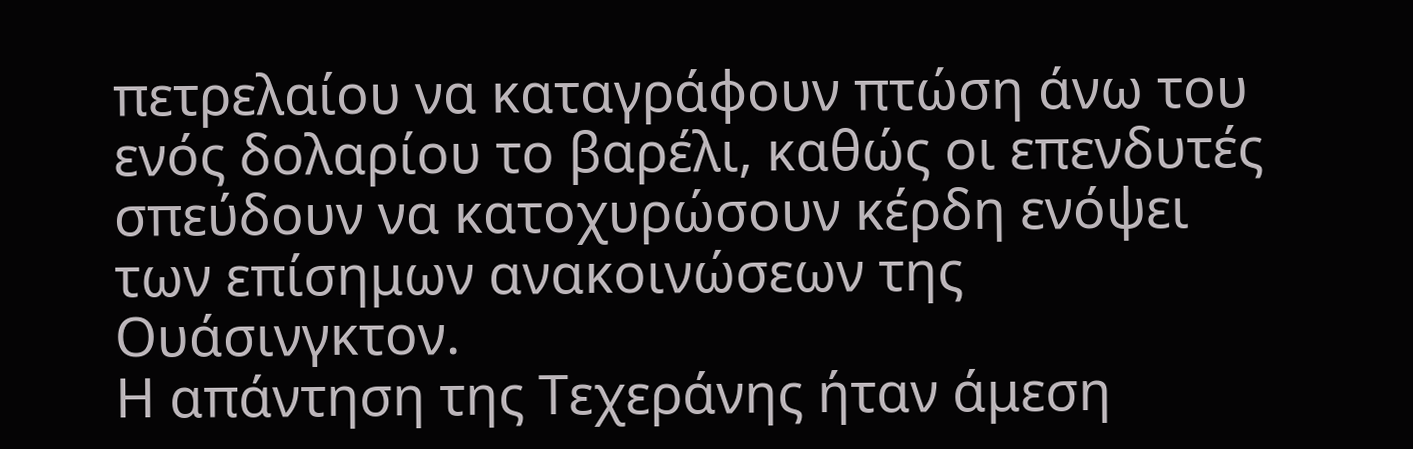πετρελαίου να καταγράφουν πτώση άνω του ενός δολαρίου το βαρέλι, καθώς οι επενδυτές σπεύδουν να κατοχυρώσουν κέρδη ενόψει των επίσημων ανακοινώσεων της Ουάσινγκτον.
Η απάντηση της Τεχεράνης ήταν άμεση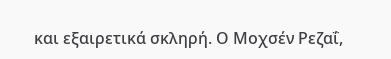και εξαιρετικά σκληρή. Ο Μοχσέν Ρεζαΐ,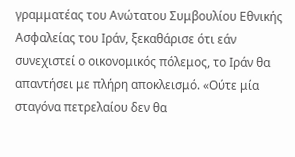γραμματέας του Ανώτατου Συμβουλίου Εθνικής Ασφαλείας του Ιράν, ξεκαθάρισε ότι εάν συνεχιστεί ο οικονομικός πόλεμος, το Ιράν θα απαντήσει με πλήρη αποκλεισμό. «Ούτε μία σταγόνα πετρελαίου δεν θα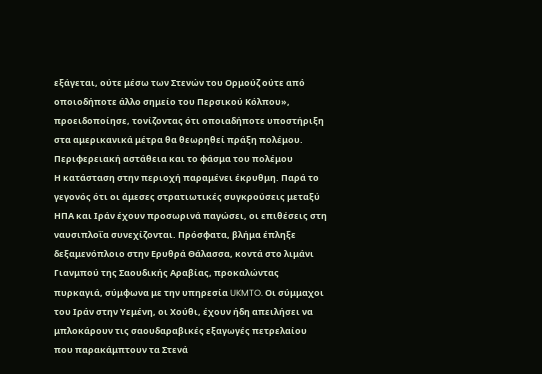εξάγεται, ούτε μέσω των Στενών του Ορμούζ ούτε από οποιοδήποτε άλλο σημείο του Περσικού Κόλπου», προειδοποίησε, τονίζοντας ότι οποιαδήποτε υποστήριξη στα αμερικανικά μέτρα θα θεωρηθεί πράξη πολέμου.
Περιφερειακή αστάθεια και το φάσμα του πολέμου
Η κατάσταση στην περιοχή παραμένει έκρυθμη. Παρά το γεγονός ότι οι άμεσες στρατιωτικές συγκρούσεις μεταξύ ΗΠΑ και Ιράν έχουν προσωρινά παγώσει, οι επιθέσεις στη ναυσιπλοΐα συνεχίζονται. Πρόσφατα, βλήμα έπληξε δεξαμενόπλοιο στην Ερυθρά Θάλασσα, κοντά στο λιμάνι Γιανμπού της Σαουδικής Αραβίας, προκαλώντας πυρκαγιά, σύμφωνα με την υπηρεσία UKMTO. Οι σύμμαχοι του Ιράν στην Υεμένη, οι Χούθι, έχουν ήδη απειλήσει να μπλοκάρουν τις σαουδαραβικές εξαγωγές πετρελαίου που παρακάμπτουν τα Στενά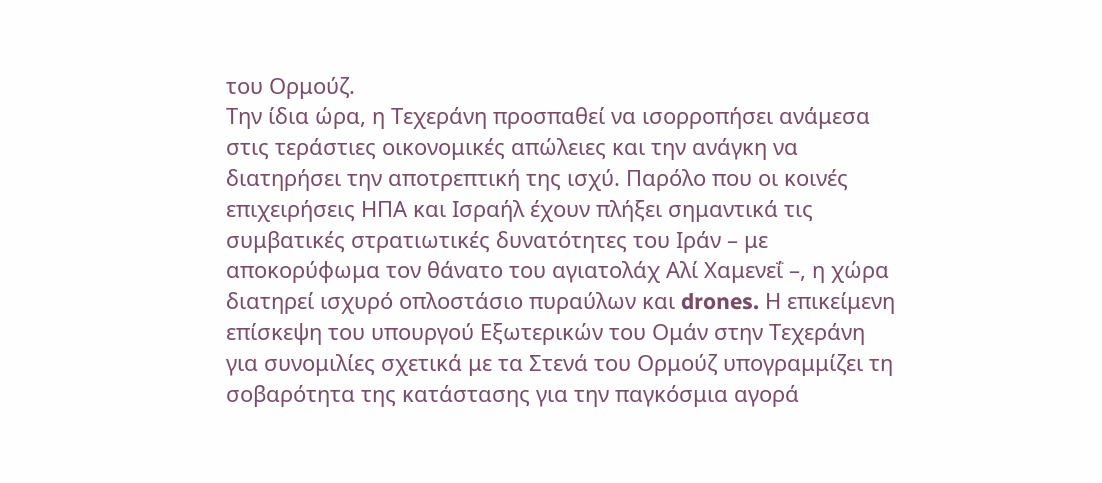του Ορμούζ.
Την ίδια ώρα, η Τεχεράνη προσπαθεί να ισορροπήσει ανάμεσα στις τεράστιες οικονομικές απώλειες και την ανάγκη να διατηρήσει την αποτρεπτική της ισχύ. Παρόλο που οι κοινές επιχειρήσεις ΗΠΑ και Ισραήλ έχουν πλήξει σημαντικά τις συμβατικές στρατιωτικές δυνατότητες του Ιράν – με αποκορύφωμα τον θάνατο του αγιατολάχ Αλί Χαμενεΐ –, η χώρα διατηρεί ισχυρό οπλοστάσιο πυραύλων και drones. Η επικείμενη επίσκεψη του υπουργού Εξωτερικών του Ομάν στην Τεχεράνη για συνομιλίες σχετικά με τα Στενά του Ορμούζ υπογραμμίζει τη σοβαρότητα της κατάστασης για την παγκόσμια αγορά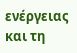ενέργειας και τη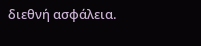διεθνή ασφάλεια.